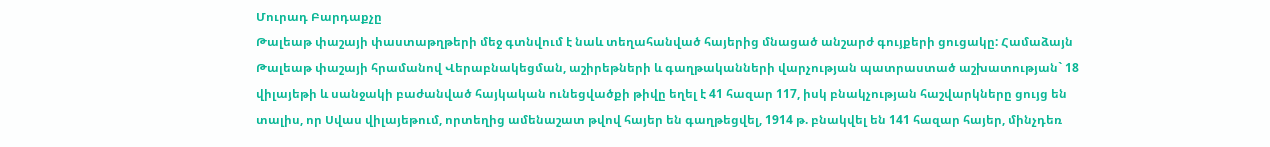Մուրադ Բարդաքչը
Թալեաթ փաշայի փաստաթղթերի մեջ գտնվում է նաև տեղահանված հայերից մնացած անշարժ գույքերի ցուցակը: Համաձայն Թալեաթ փաշայի հրամանով Վերաբնակեցման, աշիրեթների և գաղթականների վարչության պատրաստած աշխատության` 18 վիլայեթի և սանջակի բաժանված հայկական ունեցվածքի թիվը եղել է 41 հազար 117, իսկ բնակչության հաշվարկները ցույց են տալիս, որ Սվաս վիլայեթում, որտեղից ամենաշատ թվով հայեր են գաղթեցվել, 1914 թ. բնակվել են 141 հազար հայեր, մինչդեռ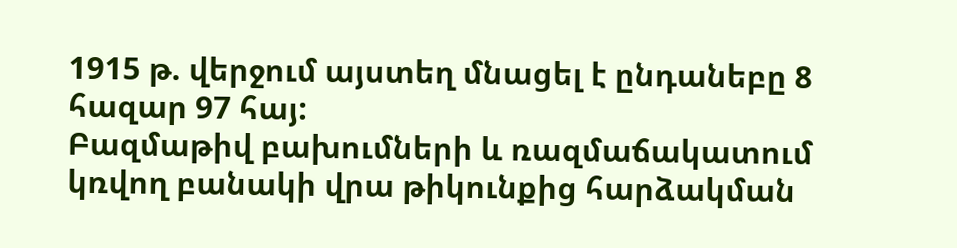1915 թ. վերջում այստեղ մնացել է ընդանեբը 8 հազար 97 հայ:
Բազմաթիվ բախումների և ռազմաճակատում կռվող բանակի վրա թիկունքից հարձակման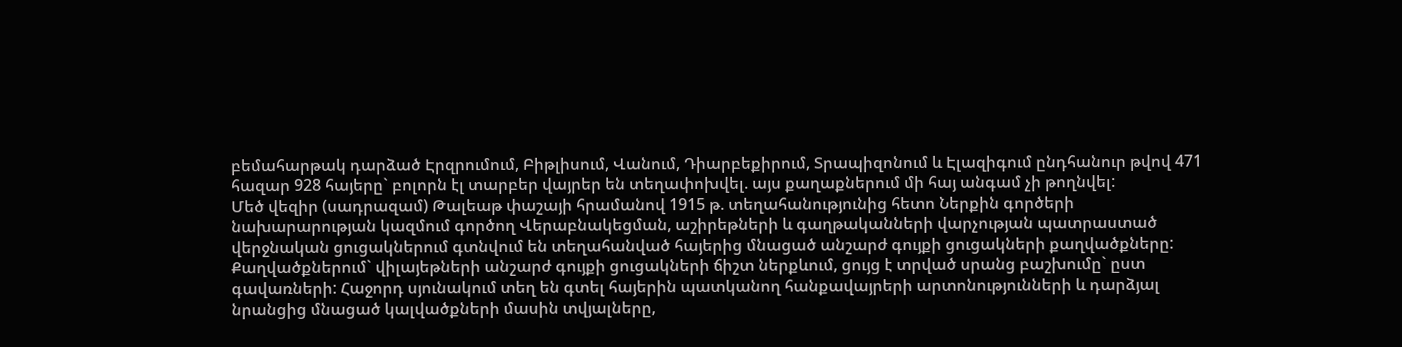բեմահարթակ դարձած Էրզրումում, Բիթլիսում, Վանում, Դիարբեքիրում, Տրապիզոնում և Էլազիգում ընդհանուր թվով 471 հազար 928 հայերը` բոլորն էլ տարբեր վայրեր են տեղափոխվել. այս քաղաքներում մի հայ անգամ չի թողնվել:
Մեծ վեզիր (սադրազամ) Թալեաթ փաշայի հրամանով 1915 թ. տեղահանությունից հետո Ներքին գործերի նախարարության կազմում գործող Վերաբնակեցման, աշիրեթների և գաղթականների վարչության պատրաստած վերջնական ցուցակներում գտնվում են տեղահանված հայերից մնացած անշարժ գույքի ցուցակների քաղվածքները:
Քաղվածքներում` վիլայեթների անշարժ գույքի ցուցակների ճիշտ ներքևում, ցույց է տրված սրանց բաշխումը` ըստ գավառների: Հաջորդ սյունակում տեղ են գտել հայերին պատկանող հանքավայրերի արտոնությունների և դարձյալ նրանցից մնացած կալվածքների մասին տվյալները,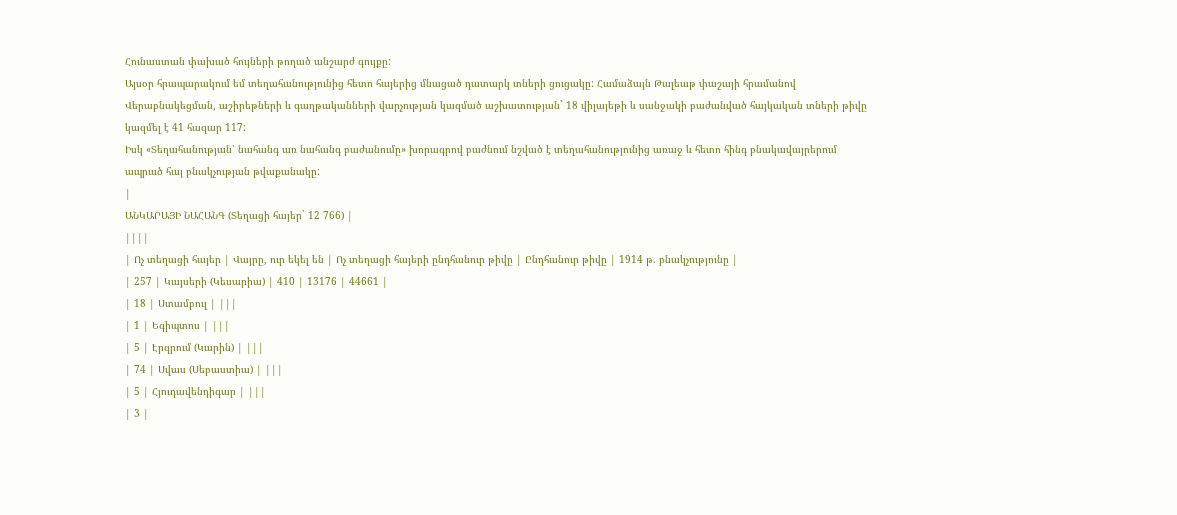Հունաստան փախած հույների թողած անշարժ գույքը:
Այսօր հրապարակում եմ տեղահանությունից հետո հայերից մնացած դատարկ տների ցուցակը: Համաձայն Թալեաթ փաշայի հրամանով Վերաբնակեցման, աշիրեթների և գաղթականների վարչության կազմած աշխատության` 18 վիլայեթի և սանջակի բաժանված հայկական տների թիվը կազմել է 41 հազար 117:
Իսկ «Տեղահանության՝ նահանգ առ նահանգ բաժանումը» խորագրով բաժնում նշված է տեղահանությունից առաջ և հետո հինգ բնակավայրերում ապրած հայ բնակչության թվաքանակը:
|
ԱՆԿԱՐԱՅԻ ՆԱՀԱՆԳ (Տեղացի հայեր` 12 766) |
||||
| Ոչ տեղացի հայեր | Վայրը, ուր եկել են | Ոչ տեղացի հայերի ընդհանուր թիվը | Ընդհանուր թիվը | 1914 թ. բնակչությունը |
| 257 | Կայսերի (Կեսարիա) | 410 | 13176 | 44661 |
| 18 | Ստամբուլ | |||
| 1 | Եգիպտոս | |||
| 5 | Էրզրում (Կարին) | |||
| 74 | Սվաս (Սեբաստիա) | |||
| 5 | Հյուդավենդիգար | |||
| 3 |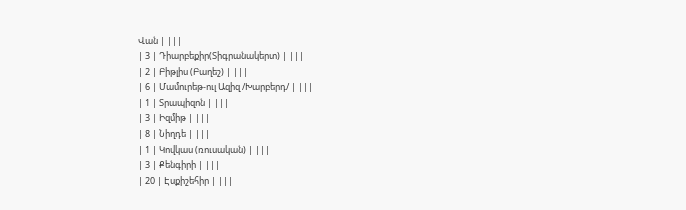Վան | |||
| 3 | Դիարբեքիր(Տիգրանակերտ) | |||
| 2 | Բիթլիս (Բաղեշ) | |||
| 6 | Մամուրեթ-ուլ Ազիզ /Խարբերդ/ | |||
| 1 | Տրապիզոն | |||
| 3 | Իզմիթ | |||
| 8 | Նիղդե | |||
| 1 | Կովկաս (ռուսական) | |||
| 3 | Քենգիրի | |||
| 20 | Էսքիշեհիր | |||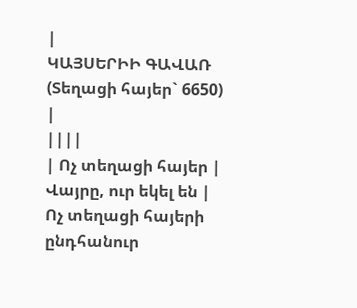|
ԿԱՅՍԵՐԻԻ ԳԱՎԱՌ (Տեղացի հայեր` 6650) |
||||
| Ոչ տեղացի հայեր | Վայրը, ուր եկել են | Ոչ տեղացի հայերի ընդհանուր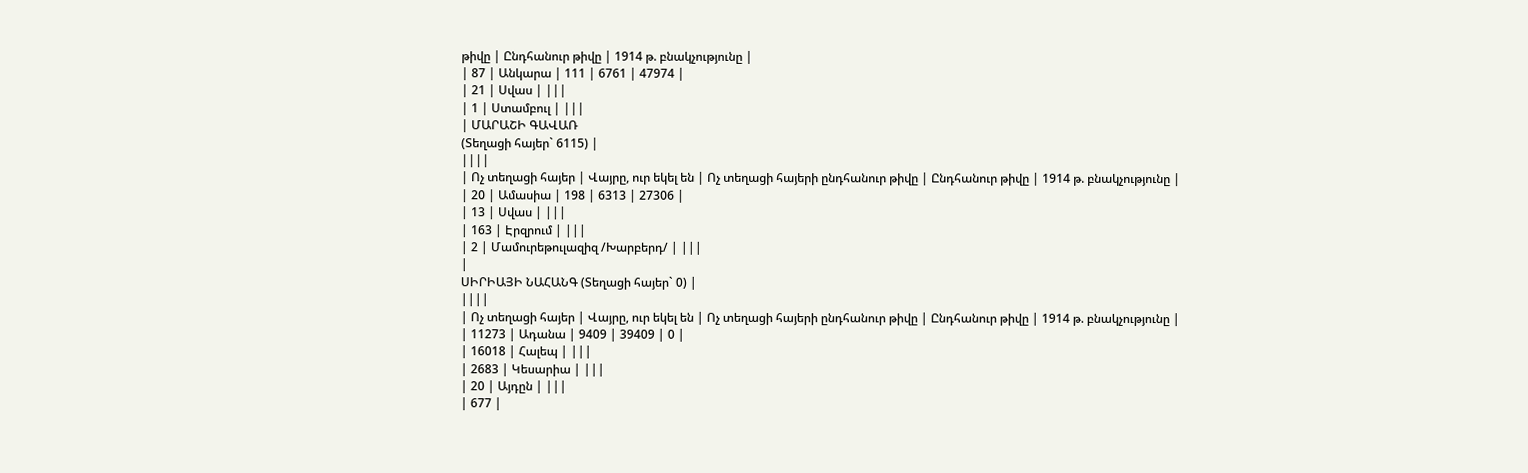թիվը | Ընդհանուր թիվը | 1914 թ. բնակչությունը |
| 87 | Անկարա | 111 | 6761 | 47974 |
| 21 | Սվաս | |||
| 1 | Ստամբուլ | |||
| ՄԱՐԱՇԻ ԳԱՎԱՌ
(Տեղացի հայեր` 6115) |
||||
| Ոչ տեղացի հայեր | Վայրը, ուր եկել են | Ոչ տեղացի հայերի ընդհանուր թիվը | Ընդհանուր թիվը | 1914 թ. բնակչությունը |
| 20 | Ամասիա | 198 | 6313 | 27306 |
| 13 | Սվաս | |||
| 163 | Էրզրում | |||
| 2 | Մամուրեթուլազիզ /Խարբերդ/ | |||
|
ՍԻՐԻԱՅԻ ՆԱՀԱՆԳ (Տեղացի հայեր` 0) |
||||
| Ոչ տեղացի հայեր | Վայրը, ուր եկել են | Ոչ տեղացի հայերի ընդհանուր թիվը | Ընդհանուր թիվը | 1914 թ. բնակչությունը |
| 11273 | Ադանա | 9409 | 39409 | 0 |
| 16018 | Հալեպ | |||
| 2683 | Կեսարիա | |||
| 20 | Այդըն | |||
| 677 |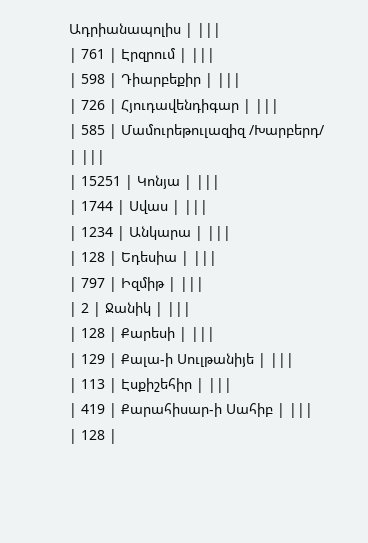Ադրիանապոլիս | |||
| 761 | Էրզրում | |||
| 598 | Դիարբեքիր | |||
| 726 | Հյուդավենդիգար | |||
| 585 | Մամուրեթուլազիզ /Խարբերդ/ | |||
| 15251 | Կոնյա | |||
| 1744 | Սվաս | |||
| 1234 | Անկարա | |||
| 128 | Եդեսիա | |||
| 797 | Իզմիթ | |||
| 2 | Ջանիկ | |||
| 128 | Քարեսի | |||
| 129 | Քալա-ի Սուլթանիյե | |||
| 113 | Էսքիշեհիր | |||
| 419 | Քարահիսար-ի Սահիբ | |||
| 128 |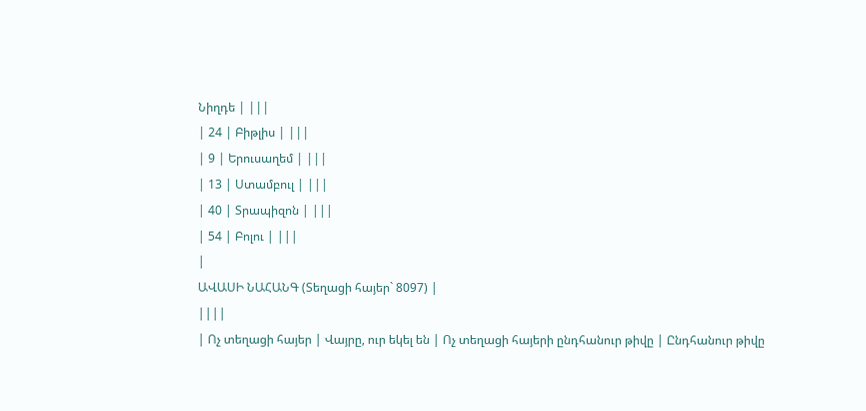Նիղդե | |||
| 24 | Բիթլիս | |||
| 9 | Երուսաղեմ | |||
| 13 | Ստամբուլ | |||
| 40 | Տրապիզոն | |||
| 54 | Բոլու | |||
|
ԱՎԱՍԻ ՆԱՀԱՆԳ (Տեղացի հայեր` 8097) |
||||
| Ոչ տեղացի հայեր | Վայրը, ուր եկել են | Ոչ տեղացի հայերի ընդհանուր թիվը | Ընդհանուր թիվը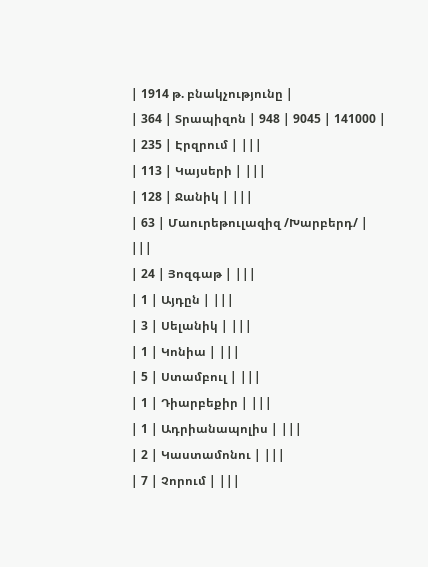| 1914 թ. բնակչությունը |
| 364 | Տրապիզոն | 948 | 9045 | 141000 |
| 235 | Էրզրում | |||
| 113 | Կայսերի | |||
| 128 | Ջանիկ | |||
| 63 | Մաուրեթուլազիզ /Խարբերդ/ | |||
| 24 | Յոզգաթ | |||
| 1 | Այդըն | |||
| 3 | Սելանիկ | |||
| 1 | Կոնիա | |||
| 5 | Ստամբուլ | |||
| 1 | Դիարբեքիր | |||
| 1 | Ադրիանապոլիս | |||
| 2 | Կաստամոնու | |||
| 7 | Չորում | |||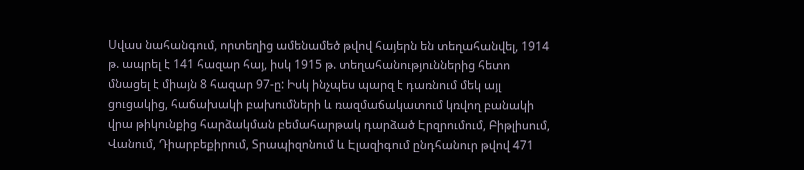Սվաս նահանգում, որտեղից ամենամեծ թվով հայերն են տեղահանվել, 1914 թ. ապրել է 141 հազար հայ, իսկ 1915 թ. տեղահանություններից հետո մնացել է միայն 8 հազար 97-ը: Իսկ ինչպես պարզ է դառնում մեկ այլ ցուցակից, հաճախակի բախումների և ռազմաճակատում կռվող բանակի վրա թիկունքից հարձակման բեմահարթակ դարձած Էրզրումում, Բիթլիսում, Վանում, Դիարբեքիրում, Տրապիզոնում և Էլազիգում ընդհանուր թվով 471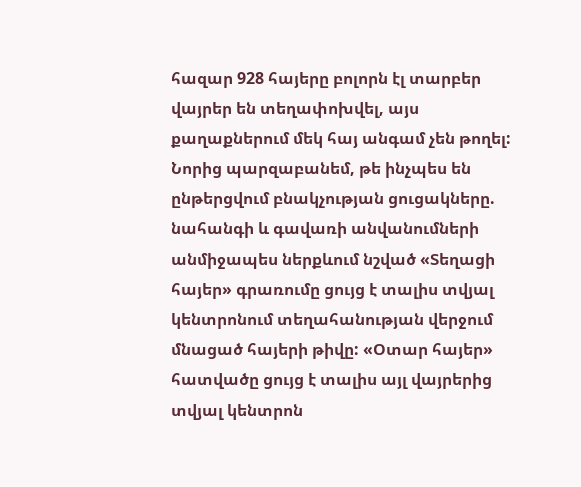հազար 928 հայերը բոլորն էլ տարբեր վայրեր են տեղափոխվել, այս քաղաքներում մեկ հայ անգամ չեն թողել:
Նորից պարզաբանեմ, թե ինչպես են ընթերցվում բնակչության ցուցակները. նահանգի և գավառի անվանումների անմիջապես ներքևում նշված «Տեղացի հայեր» գրառումը ցույց է տալիս տվյալ կենտրոնում տեղահանության վերջում մնացած հայերի թիվը: «Օտար հայեր» հատվածը ցույց է տալիս այլ վայրերից տվյալ կենտրոն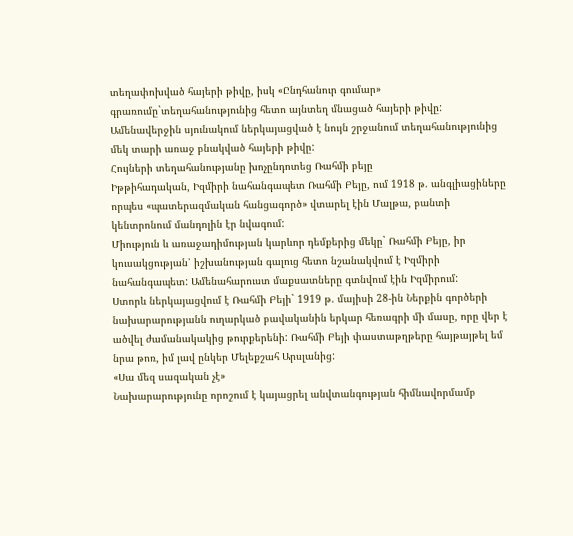տեղափոխված հայերի թիվը, իսկ «Ընդհանուր գումար» գրառումը`տեղահանությունից հետո այնտեղ մնացած հայերի թիվը: Ամենավերջին սյունակում ներկայացված է նույն շրջանում տեղահանությունից մեկ տարի առաջ բնակված հայերի թիվը:
Հույների տեղահանությանը խոչընդոտեց Ռահմի բեյը
Իթթիհադական, Իզմիրի նահանգապետ Ռահմի Բեյը, ում 1918 թ. անգլիացիները որպես «պատերազմական հանցագործ» վտարել էին Մալթա, բանտի կենտրոնում մանդոլին էր նվագում:
Միություն և առաջադիմության կարևոր դեմքերից մեկը` Ռահմի Բեյը, իր կուսակցության՝ իշխանության գալուց հետո նշանակվում է Իզմիրի նահանգապետ: Ամենահարուստ մաքսատները գտնվում էին Իզմիրում:
Ստորև ներկայացվում է Ռահմի Բեյի` 1919 թ. մայիսի 28-ին Ներքին գործերի նախարարությանն ուղարկած բավականին երկար հեռագրի մի մասը, որը վեր է ածվել ժամանակակից թուրքերենի: Ռահմի Բեյի փաստաթղթերը հայթայթել եմ նրա թոռ, իմ լավ ընկեր Մելեքշահ Արսլանից:
«Սա մեզ սազական չէ»
Նախարարությունը որոշում է կայացրել անվտանգության հիմնավորմամբ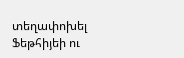տեղափոխել Ֆեթհիյեի ու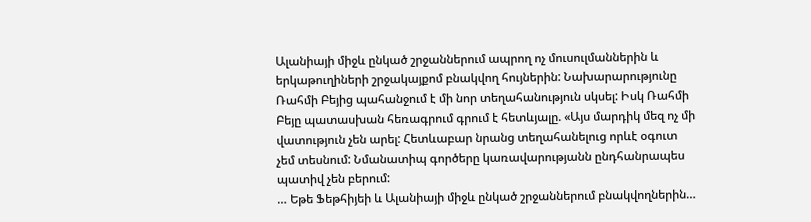Ալանիայի միջև ընկած շրջաններում ապրող ոչ մուսուլմաններին և երկաթուղիների շրջակայքոմ բնակվող հույներին: Նախարարությունը Ռահմի Բեյից պահանջում է մի նոր տեղահանություն սկսել: Իսկ Ռահմի Բեյը պատասխան հեռագրում գրում է հետևյալը. «Այս մարդիկ մեզ ոչ մի վատություն չեն արել: Հետևաբար նրանց տեղահանելուց որևէ օգուտ չեմ տեսնում: Նմանատիպ գործերը կառավարությանն ընդհանրապես պատիվ չեն բերում:
… Եթե Ֆեթհիյեի և Ալանիայի միջև ընկած շրջաններում բնակվողներին…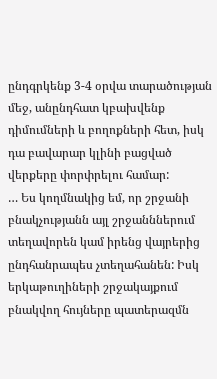ընդգրկենք 3-4 օրվա տարածության մեջ, անընդհատ կբախվենք դիմումների և բողոքների հետ, իսկ դա բավարար կլինի բացված վերքերը փորփրելու համար:
… Ես կողմնակից եմ, որ շրջանի բնակչությանն այլ շրջանններում տեղավորեն կամ իրենց վայրերից ընդհանրապես չտեղահանեն: Իսկ երկաթուղիների շրջակայքում բնակվող հույները պատերազմն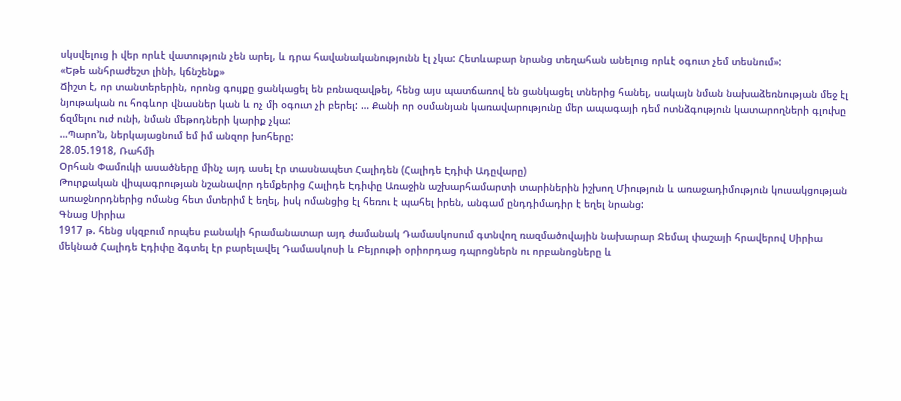սկսվելուց ի վեր որևէ վատություն չեն արել, և դրա հավանականությունն էլ չկա: Հետևաբար նրանց տեղահան անելուց որևէ օգուտ չեմ տեսնում»:
«Եթե անհրաժեշտ լինի, կճնշենք»
Ճիշտ է, որ տանտերերին, որոնց գույքը ցանկացել են բռնազավթել, հենց այս պատճառով են ցանկացել տներից հանել, սակայն նման նախաձեռնության մեջ էլ նյութական ու հոգևոր վնասներ կան և ոչ մի օգուտ չի բերել: … Քանի որ օսմանյան կառավարությունը մեր ապագայի դեմ ոտնձգություն կատարողների գլուխը ճզմելու ուժ ունի, նման մեթոդների կարիք չկա:
…Պարո’ն, ներկայացնում եմ իմ անզոր խոհերը:
28.05.1918, Ռահմի
Օրհան Փամուկի ասածները մինչ այդ ասել էր տասնապետ Հալիդեն (Հալիդե Էդիփ Ադըվարը)
Թուրքական վիպագրության նշանավոր դեմքերից Հալիդե Էդիփը Առաջին աշխարհամարտի տարիներին իշխող Միություն և առաջադիմություն կուսակցության առաջնորդներից ոմանց հետ մտերիմ է եղել, իսկ ոմանցից էլ հեռու է պահել իրեն, անգամ ընդդիմադիր է եղել նրանց:
Գնաց Սիրիա
1917 թ. հենց սկզբում որպես բանակի հրամանատար այդ ժամանակ Դամասկոսում գտնվող ռազմածովային նախարար Ջեմալ փաշայի հրավերով Սիրիա մեկնած Հալիդե Էդիփը ձգտել էր բարելավել Դամասկոսի և Բեյրութի օրիորդաց դպրոցներն ու որբանոցները և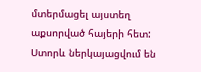մտերմացել այստեղ աքսորված հայերի հետ:
Ստորև ներկայացվում են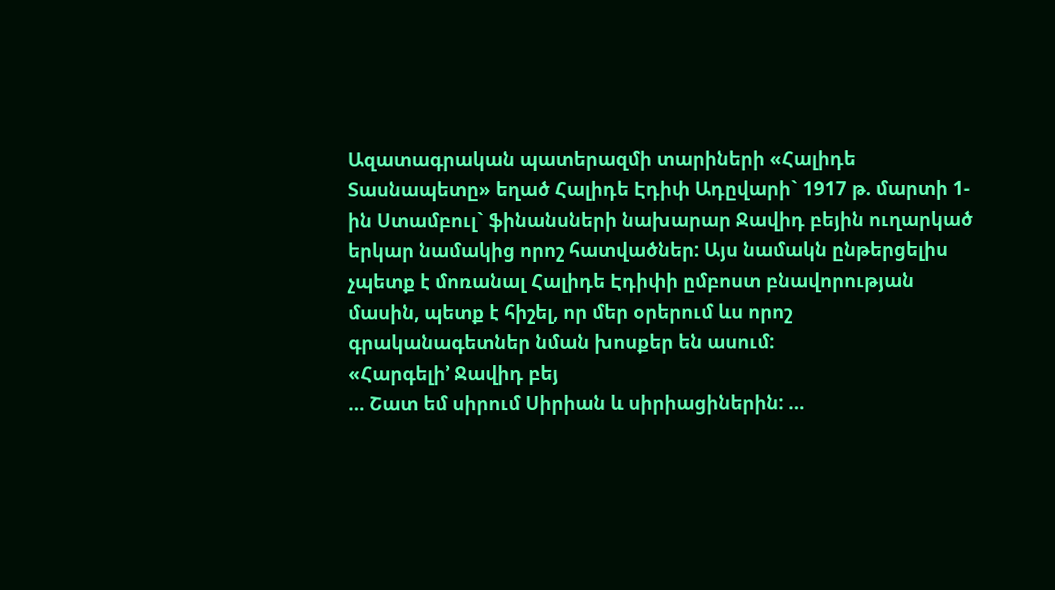Ազատագրական պատերազմի տարիների «Հալիդե Տասնապետը» եղած Հալիդե Էդիփ Ադըվարի` 1917 թ. մարտի 1-ին Ստամբուլ` ֆինանսների նախարար Ջավիդ բեյին ուղարկած երկար նամակից որոշ հատվածներ: Այս նամակն ընթերցելիս չպետք է մոռանալ Հալիդե Էդիփի ըմբոստ բնավորության մասին, պետք է հիշել, որ մեր օրերում ևս որոշ գրականագետներ նման խոսքեր են ասում:
«Հարգելի’ Ջավիդ բեյ
… Շատ եմ սիրում Սիրիան և սիրիացիներին: …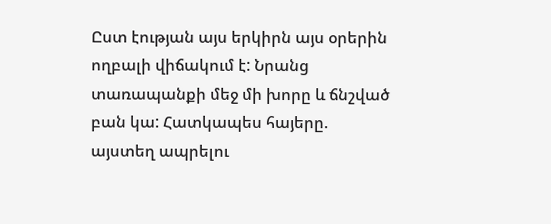Ըստ էության այս երկիրն այս օրերին ողբալի վիճակում է: Նրանց տառապանքի մեջ մի խորը և ճնշված բան կա: Հատկապես հայերը. այստեղ ապրելու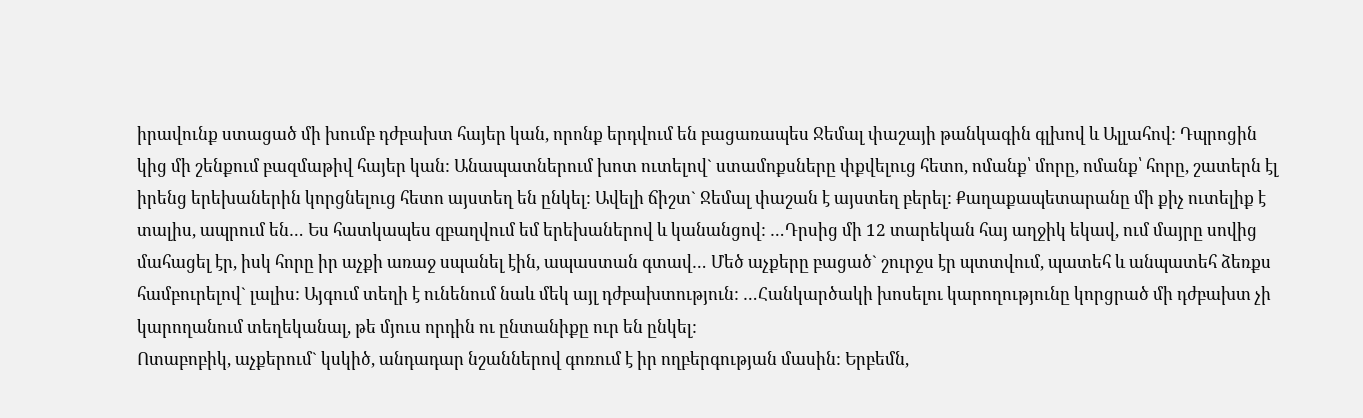իրավունք ստացած մի խումբ դժբախտ հայեր կան, որոնք երդվում են բացառապես Ջեմալ փաշայի թանկագին գլխով և Ալլահով: Դպրոցին կից մի շենքում բազմաթիվ հայեր կան: Անապատներում խոտ ուտելով` ստամոքսները փքվելուց հետո, ոմանք՝ մորը, ոմանք՝ հորը, շատերն էլ իրենց երեխաներին կորցնելուց հետո այստեղ են ընկել: Ավելի ճիշտ` Ջեմալ փաշան է այստեղ բերել: Քաղաքապետարանը մի քիչ ուտելիք է տալիս, ապրում են… Ես հատկապես զբաղվում եմ երեխաներով և կանանցով: …Դրսից մի 12 տարեկան հայ աղջիկ եկավ, ում մայրը սովից մահացել էր, իսկ հորը իր աչքի առաջ սպանել էին, ապաստան գտավ… Մեծ աչքերը բացած` շուրջս էր պտտվում, պատեհ և անպատեհ ձեռքս համբուրելով` լալիս: Այգում տեղի է ունենում նաև մեկ այլ դժբախտություն: …Հանկարծակի խոսելու կարողությունը կորցրած մի դժբախտ չի կարողանում տեղեկանալ, թե մյուս որդին ու ընտանիքը ուր են ընկել:
Ոտաբոբիկ, աչքերում` կսկիծ, անդադար նշաններով գոռում է իր ողբերգության մասին: Երբեմն,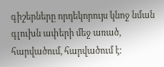գիշերները որդեկորույս կնոջ նման գլուխն ափերի մեջ առած, հարվածում, հարվածում է: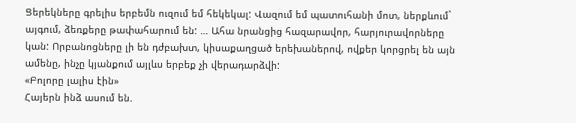Ցերեկները գրելիս երբեմն ուզում եմ հեկեկալ: Վազում եմ պատուհանի մոտ, ներքևում` այգում, ձեռքերը թափահարում են: … Ահա նրանցից հազարավոր, հարյուրավորները կան: Որբանոցները լի են դժբախտ, կիսաքաղցած երեխաներով, ովքեր կորցրել են այն ամենը, ինչը կյանքում այլևս երբեք չի վերադարձվի:
«Բոլորը լալիս էին»
Հայերն ինձ ասում են.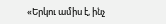«Երկու ամիս է, ինչ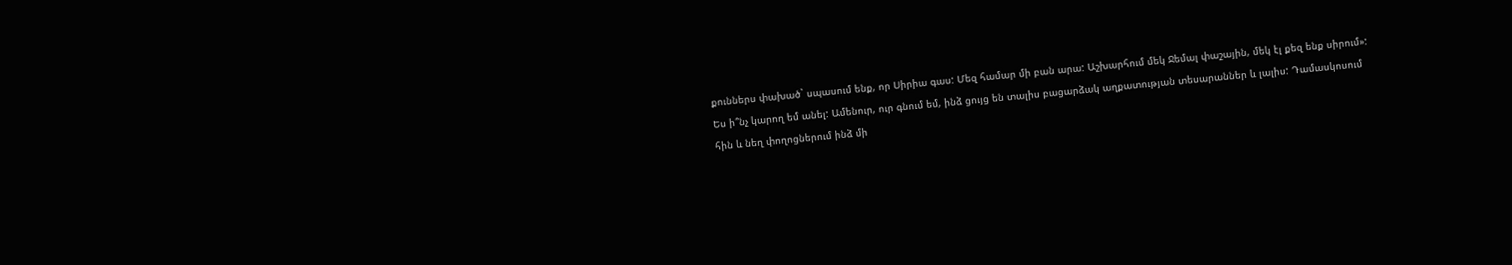քուններս փախած` սպասում ենք, որ Սիրիա գաս: Մեզ համար մի բան արա: Աշխարհում մեկ Ջեմալ փաշային, մեկ էլ քեզ ենք սիրում»: Ես ի՞նչ կարող եմ անել: Ամենուր, ուր գնում եմ, ինձ ցույց են տալիս բացարձակ աղքատության տեսարաններ և լալիս: Դամասկոսում հին և նեղ փողոցներում ինձ մի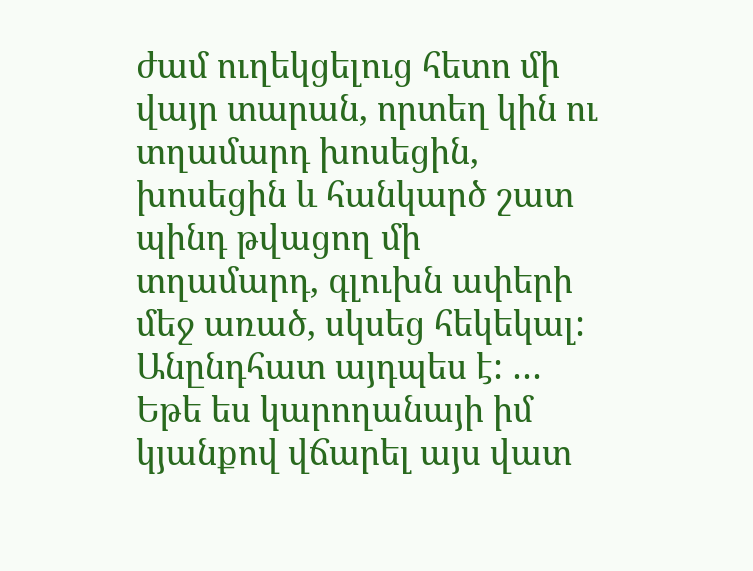ժամ ուղեկցելուց հետո մի վայր տարան, որտեղ կին ու տղամարդ խոսեցին, խոսեցին և հանկարծ շատ պինդ թվացող մի տղամարդ, գլուխն ափերի մեջ առած, սկսեց հեկեկալ: Անընդհատ այդպես է: … Եթե ես կարողանայի իմ կյանքով վճարել այս վատ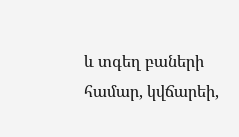և տգեղ բաների համար, կվճարեի,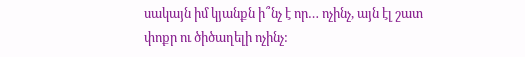սակայն իմ կյանքն ի՞նչ է որ… ոչինչ, այն էլ շատ փոքր ու ծիծաղելի ոչինչ: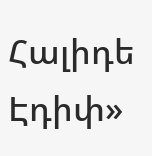Հալիդե Էդիփ»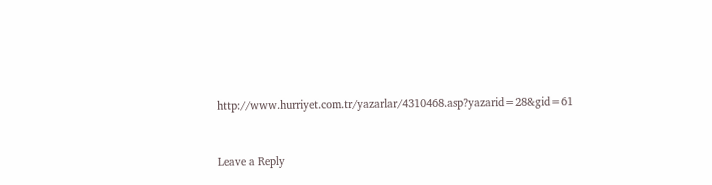http://www.hurriyet.com.tr/yazarlar/4310468.asp?yazarid=28&gid=61



Leave a Reply